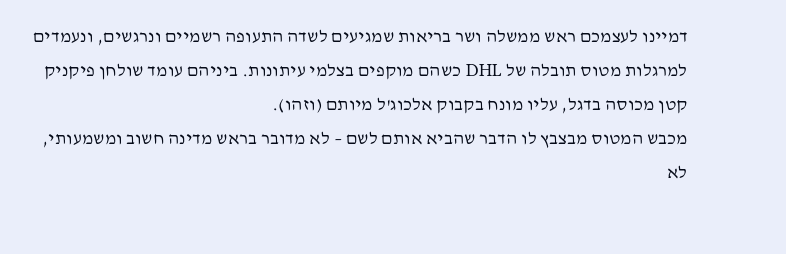דמיינו לעצמכם ראש ממשלה ושר בריאות שמגיעים לשדה התעופה רשמיים ונרגשים, ונעמדים למרגלות מטוס תובלה של DHL כשהם מוקפים בצלמי עיתונות. ביניהם עומד שולחן פיקניק קטן מכוסה בדגל, עליו מונח בקבוק אלכוג'ל מיותם (וזהו).
מכבש המטוס מבצבץ לו הדבר שהביא אותם לשם – לא מדובר בראש מדינה חשוב ומשמעותי, לא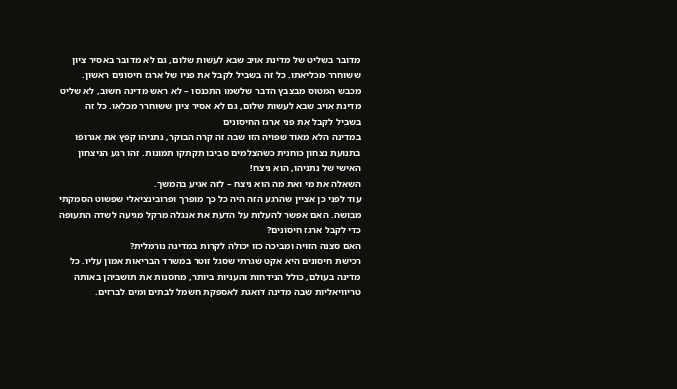מדובר בשליט של מדינת אויב שבא לעשות שלום, גם לא מדובר באסיר ציון ששוחרר מכליאתו. כל זה בשביל לקבל את פניו של ארגז חיסונים ראשון.
מכבש המטוס מבצבץ הדבר שלשמו התכנסו – לא ראש מדינה חשוב, לא שליט מדינת אויב שבא לעשות שלום, גם לא אסיר ציון ששוחרר מכלאו. כל זה בשביל לקבל את פני ארגז החיסונים
במדינה הלא מאוד שפויה הזו שבה זה קרה הבוקר, נתניהו קפץ את אגרופו בתנועת נצחון כוחנית כשהצלמים סביבו תקתקו תמונות. זהו רגע הניצחון האישי של נתניהו, הוא ניצח!
השאלה את מי ואת מה הוא ניצח – לזה אגיע בהמשך.
עוד לפני כן אציין שהרגע הזה היה כל כך מופרך ופרובינציאלי שפשוט הסמקתי מבושה. האם אפשר להעלות על הדעת את אנגלה מרקל מגיעה לשדה התעופה כדי לקבל ארגז חיסונים?
האם סצנה הזויה ומביכה כזו יכולה לקרות במדינה נורמלית?
רכישת חיסונים היא אקט שגרתי שסגל זוטר במשרד הבריאות אמון עליו. כל מדינה בעולם, כולל הנידחות והעניות ביותר, מחסנות את תושביהן באותה טריוויאליות שבה מדינה דואגת לאספקת חשמל לבתים ומים לברזים.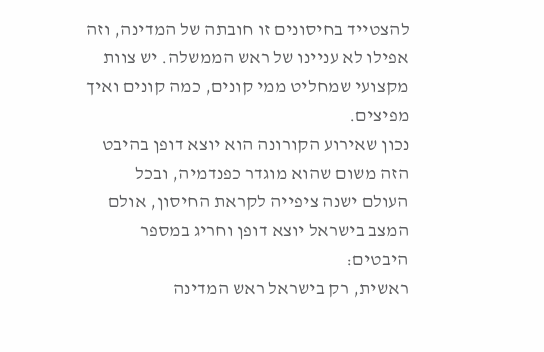להצטייד בחיסונים זו חובתה של המדינה, וזה אפילו לא עניינו של ראש הממשלה. יש צוות מקצועי שמחליט ממי קונים, כמה קונים ואיך מפיצים.
נכון שאירוע הקורונה הוא יוצא דופן בהיבט הזה משום שהוא מוגדר כפנדמיה, ובכל העולם ישנה ציפייה לקראת החיסון, אולם המצב בישראל יוצא דופן וחריג במספר היבטים:
ראשית, רק בישראל ראש המדינה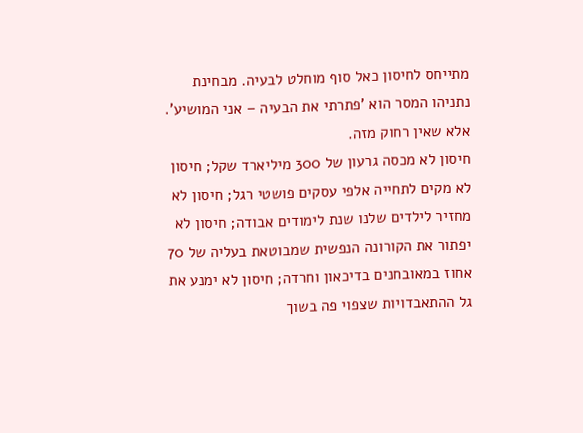מתייחס לחיסון כאל סוף מוחלט לבעיה. מבחינת נתניהו המסר הוא 'פתרתי את הבעיה – אני המושיע'. אלא שאין רחוק מזה.
חיסון לא מכסה גרעון של 300 מיליארד שקל; חיסון לא מקים לתחייה אלפי עסקים פושטי רגל; חיסון לא מחזיר לילדים שלנו שנת לימודים אבודה; חיסון לא יפתור את הקורונה הנפשית שמבוטאת בעליה של 70 אחוז במאובחנים בדיכאון וחרדה; חיסון לא ימנע את גל ההתאבדויות שצפוי פה בשוך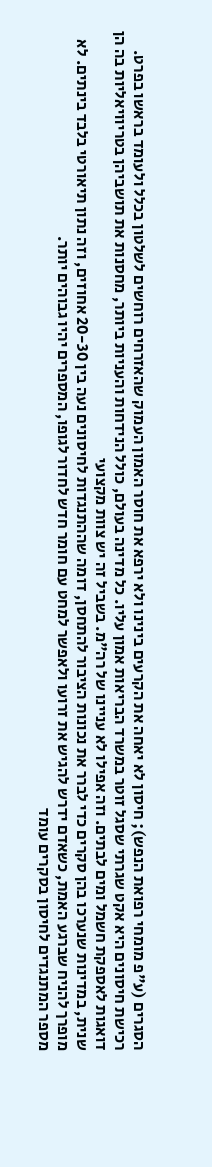הסגרים (ע"פ מומחי רפואת הנפש); חיסון לא יאחה את הקרעים בינינו ולא ירפא את חוסר האמון העמוק שהאזרחים רוחשים לשלטון בכלל ולעומד בראשו בפרט.
רכישת חיסונים היא אקט שגרתי שסגל זוטר במשרד הבריאות אמון עליו. כל מדינה בעולם, כולל הנידחות והעניות ביותר, מחסנות את תושביהן בטריוויאליות בה הן דואגות לאספקת חשמל ומים לבתים. וזה אפילו לא עניינו של רה"מ. בשביל זה יש צוות מקצועי
שנית, במדינות שנערכו בהן סקרים כדי לברר את נכונות הציבור להתחסן, דומה שההתנגדות לחיסונים נעה בין 20-30 אחוזים, וזה נתון תיאורטי בלבד בינתים. לא מופרך להניח שברגע האמת, כשאדם ידרש להגיש את זרועו ולאפשר למחט עם חומר חדש לחדור לגופו, המספרים יהיו גבוהים יותר.
מספר המתנגדים לחיסון בסקרים עומד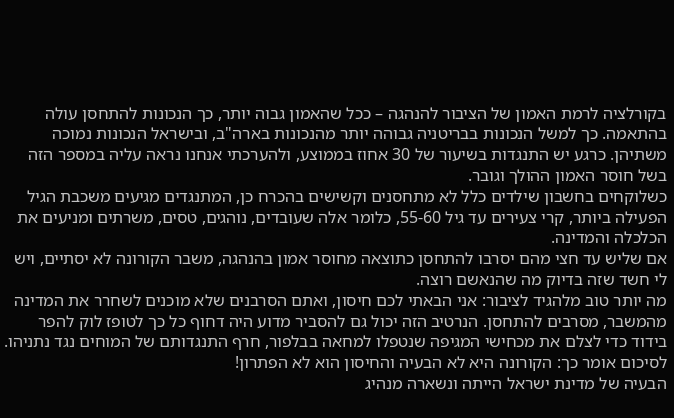בקורלציה לרמת האמון של הציבור להנהגה – ככל שהאמון גבוה יותר, כך הנכונות להתחסן עולה בהתאמה. כך למשל הנכונות בבריטניה גבוהה יותר מהנכונות בארה"ב, ובישראל הנכונות נמוכה משתיהן. כרגע יש התנגדות בשיעור של 30 אחוז בממוצע, ולהערכתי אנחנו נראה עליה במספר הזה בשל חוסר האמון ההולך וגובר.
כשלוקחים בחשבון שילדים כלל לא מתחסנים וקשישים בהכרח כן, המתנגדים מגיעים משכבת הגיל הפעילה ביותר, קרי צעירים עד גיל 55-60, כלומר אלה שעובדים, נוהגים, טסים, משרתים ומניעים את הכלכלה והמדינה.
אם שליש עד חצי מהם יסרבו להתחסן כתוצאה מחוסר אמון בהנהגה, משבר הקורונה לא יסתיים, ויש לי חשד שזה בדיוק מה שהנאשם רוצה.
מה יותר טוב מלהגיד לציבור: אני הבאתי לכם חיסון, ואתם הסרבנים שלא מוכנים לשחרר את המדינה מהמשבר, מסרבים להתחסן. הנרטיב הזה יכול גם להסביר מדוע היה דחוף כל כך לטופז לוק להפר בידוד כדי לצלם את מכחישי המגיפה שנטפלו למחאה בבלפור, חרף התנגדותם של המוחים נגד נתניהו.
לסיכום אומר כך: הקורונה היא לא הבעיה והחיסון הוא לא הפתרון!
הבעיה של מדינת ישראל הייתה ונשארה מנהיג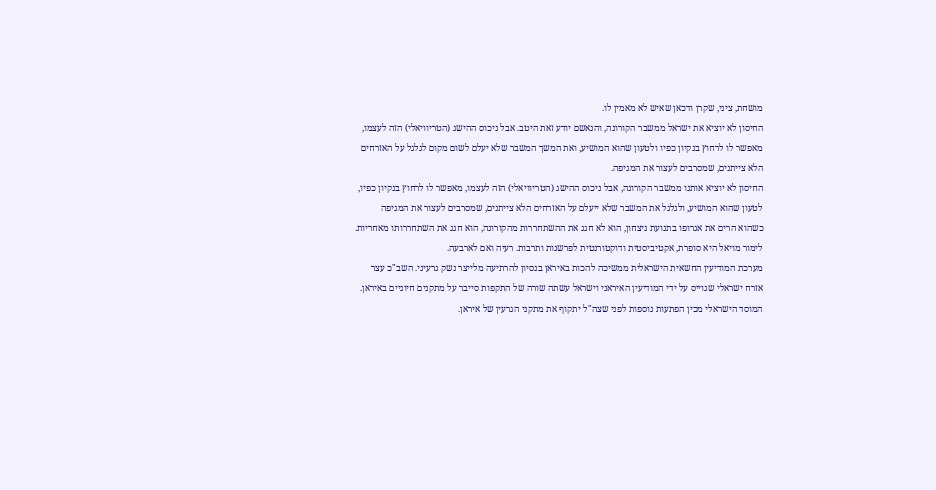מושחת, ציני, שקרן ודכאן שאיש לא מאמין לו.
החיסון לא יוציא את ישראל ממשבר הקורונה, והנאשם יודע זאת היטב. אבל ניכוס ההישג (הטריוויאלי) הזה לעצמו, מאפשר לו לרחוץ בנקיון כפיו ולטעון שהוא המושיע, ואת המשך המשבר שלא יעלם לשום מקום לגלגל על האזרחים הלא צייתנים, שמסרבים לעצור את המגיפה.
החיסון לא יוציא אותנו ממשבר הקורונה, אבל ניכוס ההישג (הטריוויאלי) הזה לעצמו, מאפשר לו לרחוץ בנקיון כפיו, לטעון שהוא המושיע, ולגלגל את המשבר שלא ייעלם על האזרחים הלא צייתנים, שמסרבים לעצור את המגיפה
כשהוא הרים את אגרופו בתנועת ניצחון, הוא לא חגג את ההשתחררות מהקורונה, הוא חגג את השתחררותו מאחריות.
לימור מויאל היא סופרת, אקטיביסטית ודוקטורנטית לפרשנות ותרבות. רעיה ואם לארבעה.
מערכת המודיעין החשאית הישראלית ממשיכה להכות באיראן בנסיון להרתיעה מלייצר נשק גרעיני. השב"כ עצר אזרח ישראלי שגוייס על ידי המודיעין האיראני וישראל עשתה שורה של התקפות סייבר על מתקנים חיוניים באיראן. המוסד הישראלי מכין הפתעות נוספות לפני שצה"ל יתקוף את מתקני הגרעין של איראן.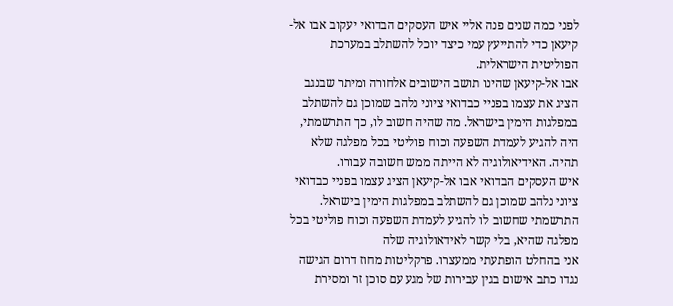לפני כמה שנים פנה אליי איש העסקים הבדואי יעקוב אבו אל-קיעאן כדי להתייעץ עמי כיצד יוכל להשתלב במערכת הפוליטית הישראלית.
אבו אל-קיעאן שהינו תושב הישובים אלחורה ומיתר שבנגב הציג את עצמו בפניי כבדואי ציוני נלהב שמוכן גם להשתלב במפלגות הימין בישראל. מה שהיה חשוב לו, כך התרשמתי, היה להגיע לעמדת השפעה וכוח פוליטי בכל מפלגה שלא תהיה. האידיאולוגיה לא הייתה ממש חשובה עבורו.
איש העסקים הבדואי אבו אל-קיעאן הציג עצמו בפניי כבדואי ציוני נלהב שמוכן גם להשתלב במפלגות הימין בישראל. התרשמתי שחשוב לו להגיע לעמדת השפעה וכוח פוליטי בכל מפלגה שהיא, בלי קשר לאידאולוגיה שלה
אני בהחלט הופתעתי ממעצרו. פרקליטות מחוז דרום הגישה נגדו כתב אישום בגין עבירות של מגע עם סוכן זר ומסירת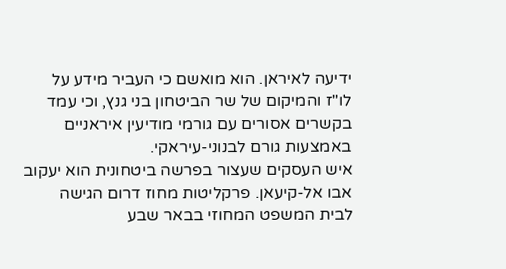ידיעה לאיראן. הוא מואשם כי העביר מידע על לו"ז והמיקום של שר הביטחון בני גנץ, וכי עמד בקשרים אסורים עם גורמי מודיעין איראניים באמצעות גורם לבנוני-עיראקי.
איש העסקים שעצור בפרשה ביטחונית הוא יעקוב אבו אל-קיעאן. פרקליטות מחוז דרום הגישה לבית המשפט המחוזי בבאר שבע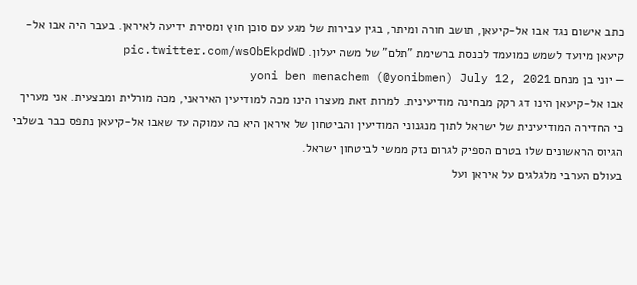כתב אישום נגד אבו אל-קיעאן, תושב חורה ומיתר, בגין עבירות של מגע עם סוכן חוץ ומסירת ידיעה לאיראן. בעבר היה אבו אל-קיעאן מיועד לשמש כמועמד לכנסת ברשימת "תלם" של משה יעלון. pic.twitter.com/wsObEkpdWD
— יוני בן מנחם yoni ben menachem (@yonibmen) July 12, 2021
אבו אל-קיעאן הינו דג רקק מבחינה מודיעינית. למרות זאת מעצרו הינו מכה למודיעין האיראני, מכה מורלית ומבצעית. אני מעריך כי החדירה המודיעינית של ישראל לתוך מנגנוני המודיעין והביטחון של איראן היא כה עמוקה עד שאבו אל-קיעאן נתפס כבר בשלבי הגיוס הראשונים שלו בטרם הספיק לגרום נזק ממשי לביטחון ישראל.
בעולם הערבי מלגלגים על איראן ועל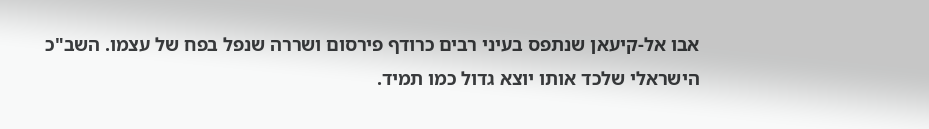אבו אל-קיעאן שנתפס בעיני רבים כרודף פירסום ושררה שנפל בפח של עצמו. השב"כ הישראלי שלכד אותו יוצא גדול כמו תמיד.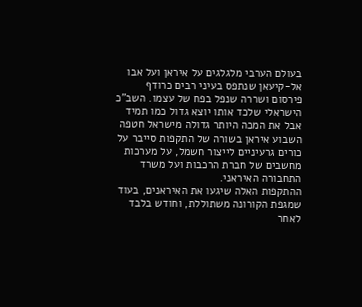בעולם הערבי מלגלגים על איראן ועל אבו אל-קיעאן שנתפס בעיני רבים כרודף פירסום ושררה שנפל בפח של עצמו. השב"כ הישראלי שלכד אותו יוצא גדול כמו תמיד
אבל את המכה היותר גדולה מישראל חטפה השבוע איראן בשורה של התקפות סייבר על כורים גרעיניים לייצור חשמל, על מערכות מחשבים של חברת הרכבות ועל משרד התחבורה האיראני.
ההתקפות האלה שיגעו את האיראנים, בעוד שמגפת הקורונה משתוללת, וחודש בלבד לאחר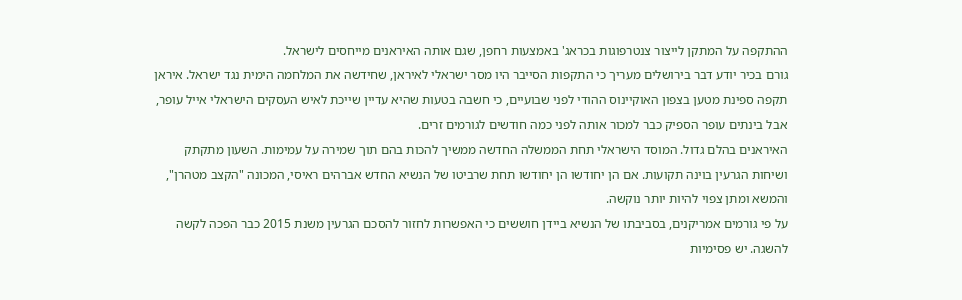ההתקפה על המתקן לייצור צנטרפוגות בכראג' באמצעות רחפן, שגם אותה האיראנים מייחסים לישראל.
גורם בכיר יודע דבר בירושלים מעריך כי התקפות הסייבר היו מסר ישראלי לאיראן, שחידשה את המלחמה הימית נגד ישראל. איראן תקפה ספינת מטען בצפון האוקיינוס ההודי לפני שבועיים, כי חשבה בטעות שהיא עדיין שייכת לאיש העסקים הישראלי אייל עופר, אבל בינתים עופר הספיק כבר למכור אותה לפני כמה חודשים לגורמים זרים.
האיראנים בהלם גדול. המוסד הישראלי תחת הממשלה החדשה ממשיך להכות בהם תוך שמירה על עמימות. השעון מתקתק ושיחות הגרעין בוינה תקועות. אם הן יחודשו הן יחודשו תחת שרביטו של הנשיא החדש אברהים ראיסי, המכונה "הקצב מטהרן", והמשא ומתן צפוי להיות יותר נוקשה.
על פי גורמים אמריקנים, בסביבתו של הנשיא ביידן חוששים כי האפשרות לחזור להסכם הגרעין משנת 2015 כבר הפכה לקשה להשגה. יש פסימיות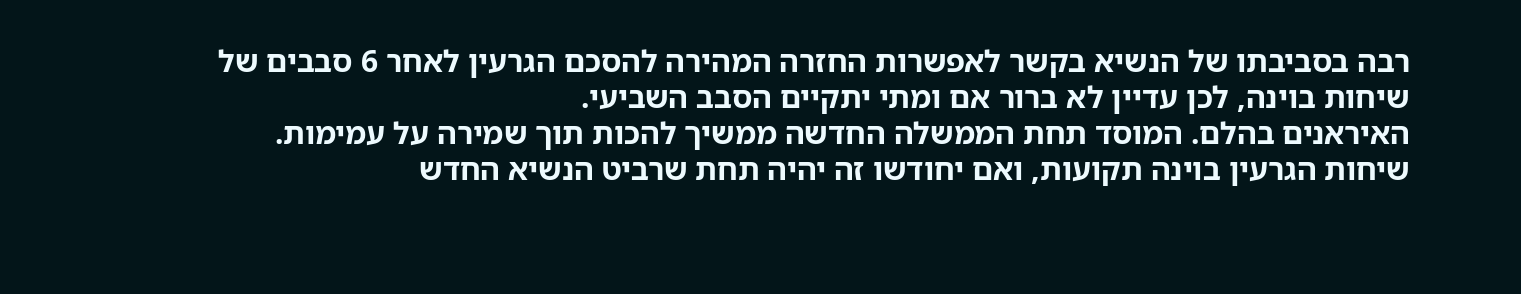רבה בסביבתו של הנשיא בקשר לאפשרות החזרה המהירה להסכם הגרעין לאחר 6 סבבים של שיחות בוינה, לכן עדיין לא ברור אם ומתי יתקיים הסבב השביעי.
האיראנים בהלם. המוסד תחת הממשלה החדשה ממשיך להכות תוך שמירה על עמימות. שיחות הגרעין בוינה תקועות, ואם יחודשו זה יהיה תחת שרביט הנשיא החדש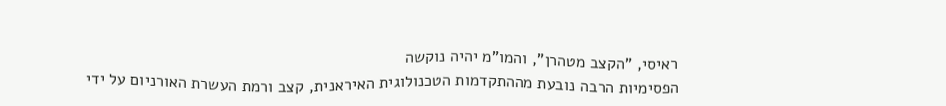ראיסי, "הקצב מטהרן", והמו"מ יהיה נוקשה
הפסימיות הרבה נובעת מההתקדמות הטכנולוגית האיראנית, קצב ורמת העשרת האורניום על ידי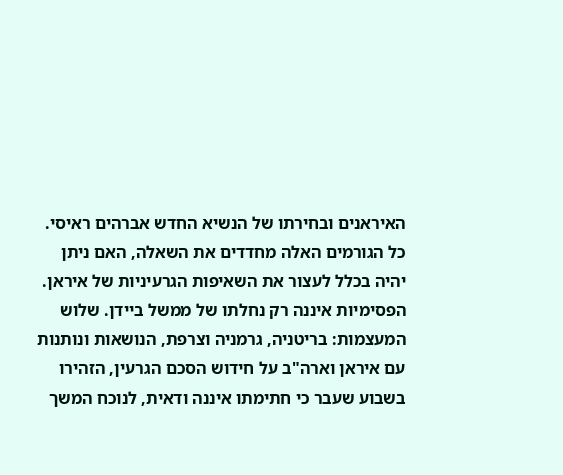האיראנים ובחירתו של הנשיא החדש אברהים ראיסי. כל הגורמים האלה מחדדים את השאלה, האם ניתן יהיה בכלל לעצור את השאיפות הגרעיניות של איראן.
הפסימיות איננה רק נחלתו של ממשל ביידן. שלוש המעצמות: בריטניה, גרמניה וצרפת, הנושאות ונותנות עם איראן וארה"ב על חידוש הסכם הגרעין, הזהירו בשבוע שעבר כי חתימתו איננה ודאית, לנוכח המשך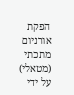הפקת אורניום מתכתי (מטאלי) על ידי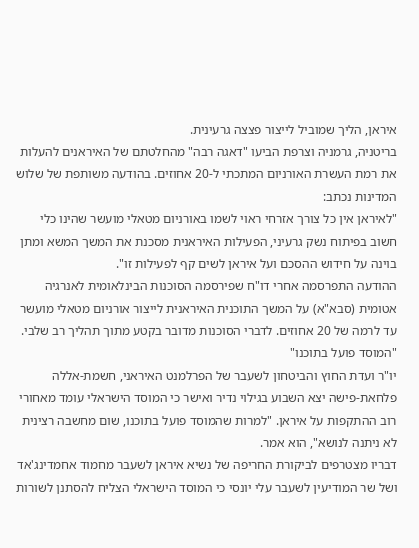איראן, הליך שמוביל לייצור פצצה גרעינית.
בריטניה, גרמניה וצרפת הביעו "דאגה רבה" מהחלטתם של האיראנים להעלות את רמת העשרת האורניום המתכתי ל-20 אחוזים. בהודעה משותפת של שלוש המדינות נכתב:
"לאיראן אין כל צורך אזרחי ראוי לשמו באורניום מטאלי מועשר שהינו כלי חשוב בפיתוח נשק גרעיני, הפעילות האיראנית מסכנת את המשך המשא ומתן בוינה על חידוש ההסכם ועל איראן לשים קף לפעילות זו".
ההודעה התפרסמה אחרי דו"ח שפירסמה הסוכנות הבינלאומית לאנרגיה אטומית (סבא"א) על המשך התוכנית האיראנית לייצור אורניום מטאלי מועשר עד לרמה של 20 אחוזים. לדברי הסוכנות מדובר בקטע מתוך תהליך רב שלבי.
"המוסד פועל בתוכנו"
יו"ר ועדת החוץ והביטחון לשעבר של הפרלמנט האיראני, חשמת-אללה פלחאת-פישה יצא השבוע בגילוי נדיר ואישר כי המוסד הישראלי עומד מאחורי רוב ההתקפות על איראן. "למרות שהמוסד פועל בתוכנו, שום מחשבה רצינית לא ניתנה לנושא", הוא אמר.
דבריו מצטרפים לביקורת החריפה של נשיא איראן לשעבר מחמוד אחמדינג'אד ושל שר המודיעין לשעבר עלי יונסי כי המוסד הישראלי הצליח להסתנן לשורות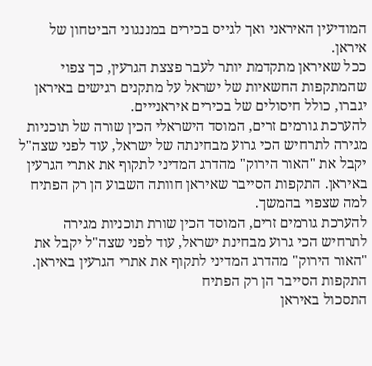המודיעין האיראני ואך לגייס בכירים במננגוני הביטחון של איראן.
ככל שאיראן מתקדמת יותר לעבר פצצת הגרעין, כך צפוי שהמתקפות החשאיות של ישראל על מתקנים רגישים באיראן יגברו, כולל חיסולים של בכירים איראנייים.
להערכת גורמים זרים, המוסד הישראלי הכין שורה של תוכניות מגירה לתרחיש הכי גרוע מבחינתה של ישראל, עוד לפני שצה"ל יקבל את "האור הירוק" מהדרג המדיני לתקוף את אתרי הגרעין באיראן. התקפות הסייבר שאיראן חוותה השבוע הן רק הפתיח למה שצפוי בהמשך.
להערכת גורמים זרים, המוסד הכין שורת תוכניות מגירה לתרחיש הכי גרוע מבחינת ישראל, עוד לפני שצה"ל יקבל את "האור הירוק" מהדרג המדיני לתקוף את אתרי הגרעין באיראן. התקפות הסייבר הן רק הפתיח
התסכול באיראן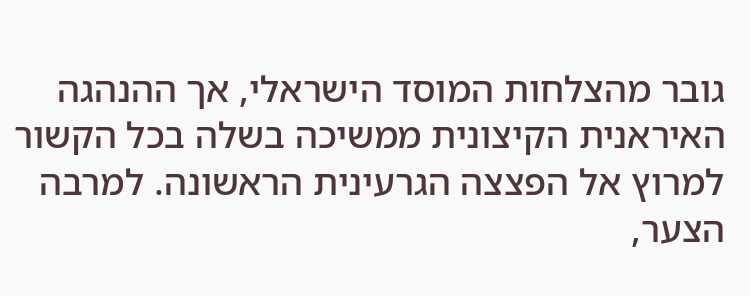גובר מהצלחות המוסד הישראלי, אך ההנהגה האיראנית הקיצונית ממשיכה בשלה בכל הקשור למרוץ אל הפצצה הגרעינית הראשונה. למרבה הצער,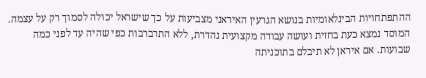ההתפתחויות הבינלאומיות בנושא הגרעין האיראני מצביעות על כך שישראל יכולה לסמוך רק על עצמה. המוסד נמצא כעת בחזית ועושה עבודה מקצועית נהדרת, ללא התרברבות כפי שהיה עד לפני כמה שבועות. אם איראן לא תיבלם בתוכניתה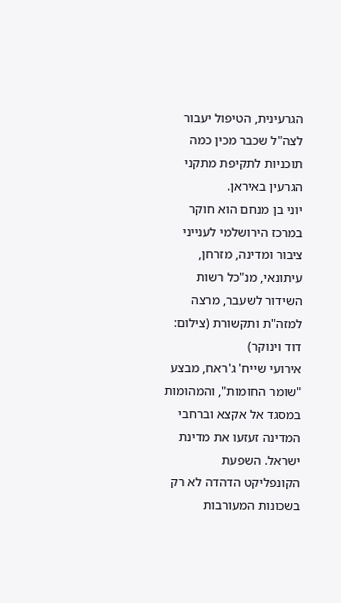הגרעינית, הטיפול יעבור לצה"ל שכבר מכין כמה תוכניות לתקיפת מתקני הגרעין באיראן.
יוני בן מנחם הוא חוקר במרכז הירושלמי לענייני ציבור ומדינה, מזרחן, עיתונאי, מנ"כל רשות השידור לשעבר, מרצה למזה"ת ותקשורת (צילום: דוד וינוקר)
אירועי שייח' ג'ראח, מבצע "שומר החומות", והמהומות במסגד אל אקצא וברחבי המדינה זעזעו את מדינת ישראל. השפעת הקונפליקט הדהדה לא רק בשכונות המעורבות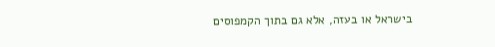בישראל או בעזה, אלא גם בתוך הקמפוסים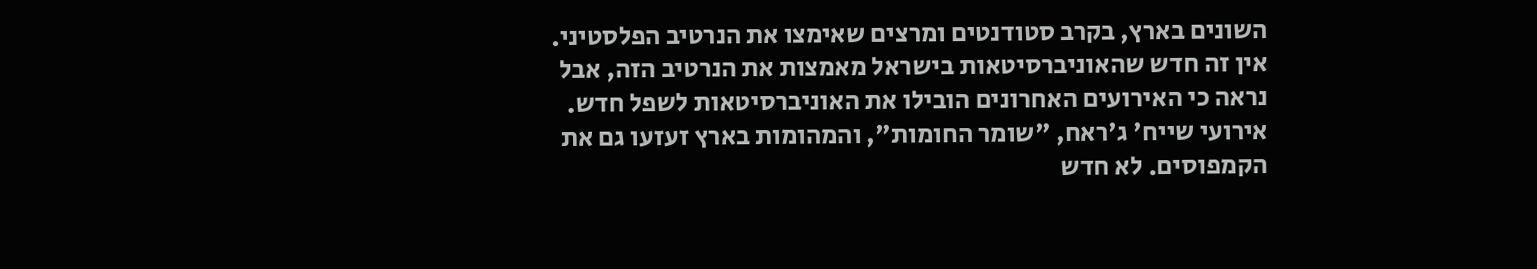השונים בארץ, בקרב סטודנטים ומרצים שאימצו את הנרטיב הפלסטיני. אין זה חדש שהאוניברסיטאות בישראל מאמצות את הנרטיב הזה, אבל נראה כי האירועים האחרונים הובילו את האוניברסיטאות לשפל חדש.
אירועי שייח' ג'ראח, "שומר החומות", והמהומות בארץ זעזעו גם את הקמפוסים. לא חדש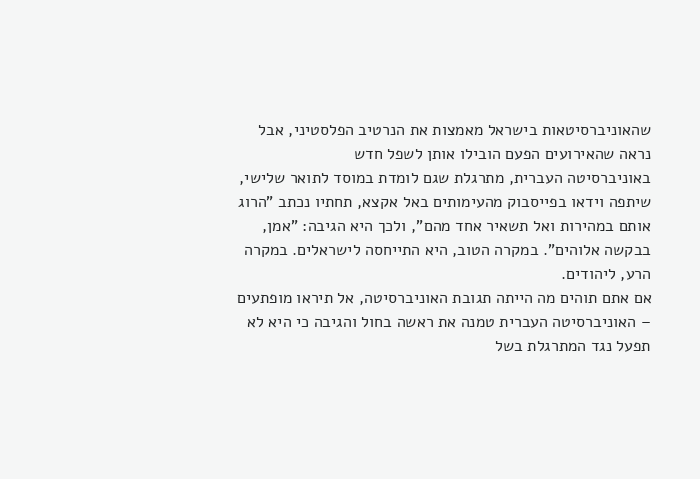שהאוניברסיטאות בישראל מאמצות את הנרטיב הפלסטיני, אבל נראה שהאירועים הפעם הובילו אותן לשפל חדש
באוניברסיטה העברית, מתרגלת שגם לומדת במוסד לתואר שלישי, שיתפה וידאו בפייסבוק מהעימותים באל אקצא, תחתיו נכתב "הרוג אותם במהירות ואל תשאיר אחד מהם", ולכך היא הגיבה: "אמן, בבקשה אלוהים". במקרה הטוב, היא התייחסה לישראלים. במקרה הרע, ליהודים.
אם אתם תוהים מה הייתה תגובת האוניברסיטה, אל תיראו מופתעים – האוניברסיטה העברית טמנה את ראשה בחול והגיבה כי היא לא תפעל נגד המתרגלת בשל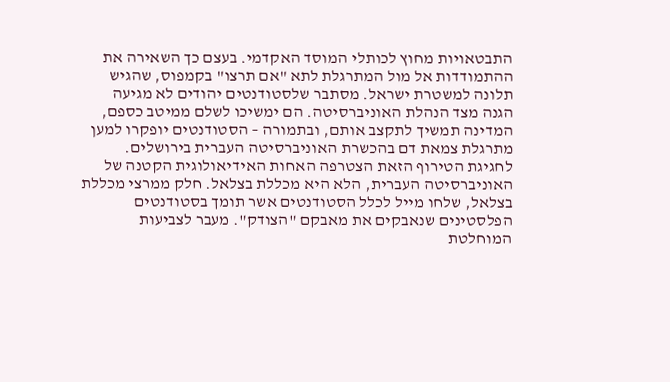התבטאויות מחוץ לכותלי המוסד האקדמי. בעצם כך השאירה את ההתמודדות אל מול המתרגלת לתא "אם תרצו" בקמפוס, שהגיש תלונה למשטרת ישראל. מסתבר שלסטודנטים יהודים לא מגיעה הגנה מצד הנהלת האוניברסיטה. הם ימשיכו לשלם ממיטב כספם, המדינה תמשיך לתקצב אותם, ובתמורה – הסטודנטים יופקרו למען מתרגלת צמאת דם בהכשרת האוניברסיטה העברית בירושלים.
לחגיגת הטירוף הזאת הצטרפה האחות האידיאולוגית הקטנה של האוניברסיטה העברית, הלא היא מכללת בצלאל. חלק ממרצי מכללת בצלאל, שלחו מייל לכלל הסטודנטים אשר תומך בסטודנטים הפלסטינים שנאבקים את מאבקם "הצודק". מעבר לצביעות המוחלטת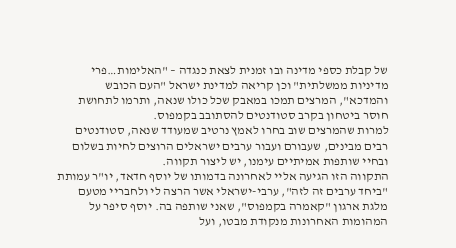של קבלת כספי מדינה ובו זמנית לצאת כנגדה – "האלימות…פרי מדיניות ממשלתית" וכן קריאה למדינת ישראל "העם הכובש והמדכא", המרצים תמכו במאבק שכל כולו שנאה, ותרמו לתחושת חוסר ביטחון בקרב סטודנטים להסתובב בקמפוס.
למרות שהמרצים שוב בחרו לאמץ נרטיב שמעודד שנאה, סטודנטים רבים מבינים, שעבורם ועבור ערבים ישראלים הרוצים לחיות בשלום ובחיי שותפות אמיתיים עימנו, יש ליצור תקווה.
התקווה הזו הגיעה אליי לאחרונה בדמותו של יוסף חדאד, יו"ר עמותת "ביחד ערבים זה לזה", ערבי-ישראלי אשר הרצה לי ולחבריי מטעם מלגת ארגון "קאמרה בקמפוס", שאני שותפה בה. יוסף סיפר על המהומות האחרונות מנקודת מבטו, ועל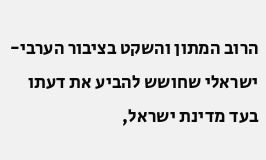הרוב המתון והשקט בציבור הערבי-ישראלי שחושש להביע את דעתו בעד מדינת ישראל,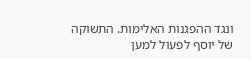ונגד ההפגנות האלימות. התשוקה של יוסף לפעול למען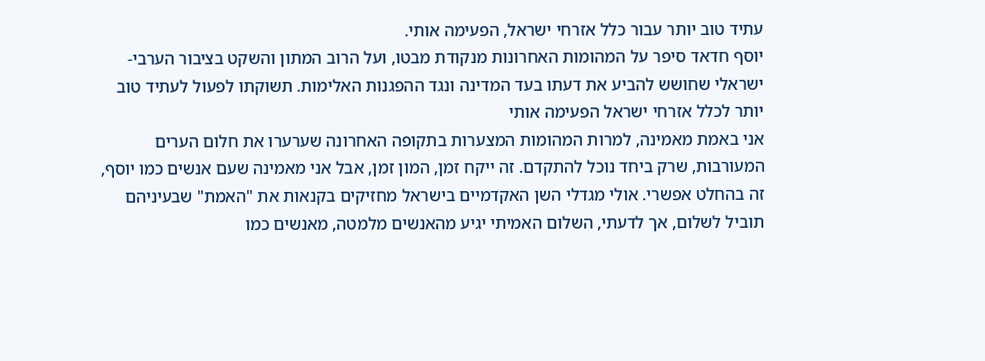עתיד טוב יותר עבור כלל אזרחי ישראל, הפעימה אותי.
יוסף חדאד סיפר על המהומות האחרונות מנקודת מבטו, ועל הרוב המתון והשקט בציבור הערבי-ישראלי שחושש להביע את דעתו בעד המדינה ונגד ההפגנות האלימות. תשוקתו לפעול לעתיד טוב יותר לכלל אזרחי ישראל הפעימה אותי
אני באמת מאמינה, למרות המהומות המצערות בתקופה האחרונה שערערו את חלום הערים המעורבות, שרק ביחד נוכל להתקדם. זה ייקח זמן, המון זמן, אבל אני מאמינה שעם אנשים כמו יוסף, זה בהחלט אפשרי. אולי מגדלי השן האקדמיים בישראל מחזיקים בקנאות את "האמת" שבעיניהם תוביל לשלום, אך לדעתי, השלום האמיתי יגיע מהאנשים מלמטה, מאנשים כמו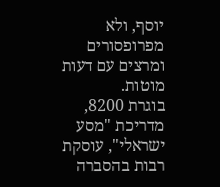יוסף, ולא מפרופסורים ומרצים עם דעות מוטות.
בוגרת 8200, מדריכת "מסע ישראלי", עוסקת רבות בהסברה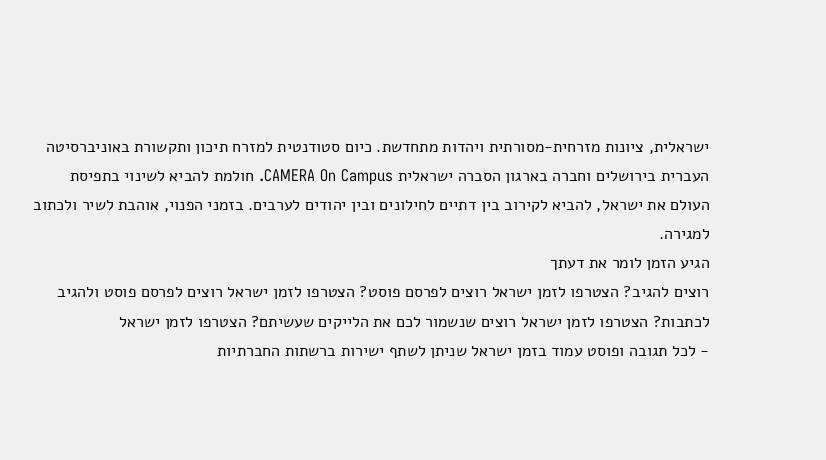ישראלית, ציונות מזרחית-מסורתית ויהדות מתחדשת. כיום סטודנטית למזרח תיכון ותקשורת באוניברסיטה העברית בירושלים וחברה בארגון הסברה ישראלית CAMERA On Campus. חולמת להביא לשינוי בתפיסת העולם את ישראל, להביא לקירוב בין דתיים לחילונים ובין יהודים לערבים. בזמני הפנוי, אוהבת לשיר ולכתוב למגירה.
הגיע הזמן לומר את דעתך
רוצים להגיב? הצטרפו לזמן ישראל רוצים לפרסם פוסט? הצטרפו לזמן ישראל רוצים לפרסם פוסט ולהגיב לכתבות? הצטרפו לזמן ישראל רוצים שנשמור לכם את הלייקים שעשיתם? הצטרפו לזמן ישראל
- לכל תגובה ופוסט עמוד בזמן ישראל שניתן לשתף ישירות ברשתות החברתיות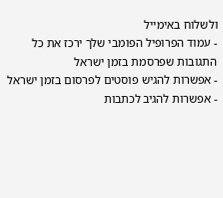ולשלוח באימייל
- עמוד הפרופיל הפומבי שלך ירכז את כל התגובות שפרסמת בזמן ישראל
- אפשרות להגיש פוסטים לפרסום בזמן ישראל
- אפשרות להגיב לכתבות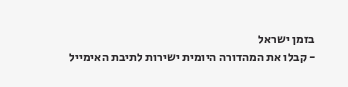בזמן ישראל
- קבלו את המהדורה היומית ישירות לתיבת האימייל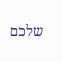שלכם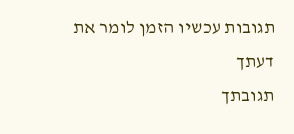תגובות עכשיו הזמן לומר את דעתך
תגובתך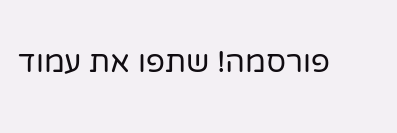פורסמה! שתפו את עמוד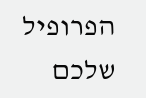הפרופיל שלכם